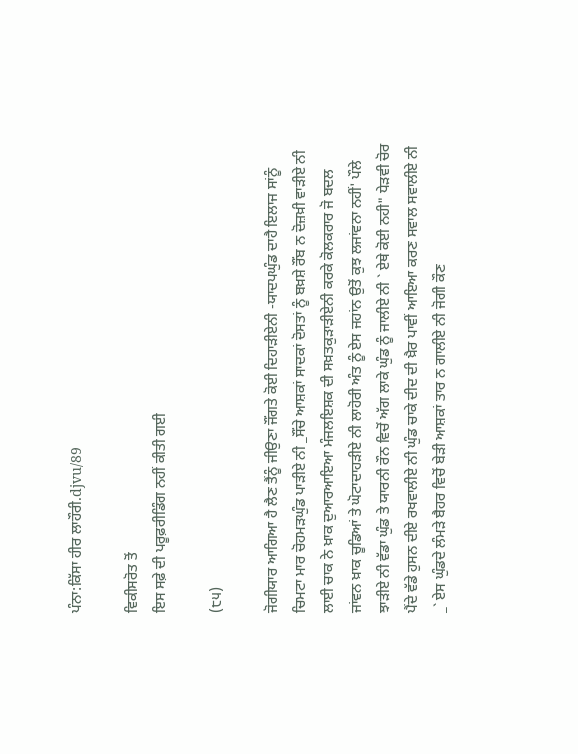ਪੰਨਾ:ਕਿੱਸਾ ਹੀਰ ਲਾਹੌਰੀ.djvu/89

ਵਿਕੀਸਰੋਤ ਤੋਂ
ਇਸ ਸਫ਼ੇ ਦੀ ਪਰੂਫ਼ਰੀਡਿੰਗ ਨਹੀਂ ਕੀਤੀ ਗਈ

(੮੫)

ਜੋਗੀਯਾਰ ਆਗਿਆ ਹੈ ਲੈਣ ਤੈਂਨੂੰ ਜੀਉਣਾ ਜੌਂਗਤੇ ਕੋਈ ਦਿਹਾੜੀਏਨੀ -ਯਾਦਪਘੁੰਡ ਦਾਹੈ ਇਲਾਜ ਸਾਂਨੂੰ ਚਿਮਟਾ ਮਾਰ ਚੋਹਮੜਘੁੰਡ ਪਾੜੀਏ ਨੀ _ਸੌਂਚੇ ਆਸ਼ਕਾਂ ਸਾਦਕਾਂ ਦੋਸਤਾਂ ਨੂੰ ਬਖ਼ਸ਼ੇ ਰੌਂਬ ਨ ਦੋਜ਼ਖ਼ੀ ਵਾੜੀਏ ਨੀ ਲਾਈ ਚਾਕ ਨੇ ਖ਼ਾਕ ਦੁਆਰਆਇਆ ਮੰਜਲਇਸ਼ਕ ਦੀ ਸਖ਼ਤਕੁੜਾੜੀਏਨੀ ਕਰਕੇ ਕੋਲਕਰਾਰ ਜੋ ਬਦਲ ਜਾਂਵਨ ਖ਼ਾਕ ਚੂਡਿਆਂ ਤੇ ਘੋਟਾਦਾਹੜੀਏ ਨੀ ਲਾਹੋਰੀ ਅੰਤ ਨੂੰ ਏਸ ਜਹਾਂਨ ਉਤੋਂ ਕੁਝ ਲਜਾਂਵਨਾ ਨਹੀਂ' ਪੌਲੇ ਝਾੜੀਏ ਨੀ ਵੱਡਾ ਘੁੰਡ ਤੇ ਯਾਰਨੀ ਰੌਨ ਵਿਚੋਂ ਅੱਗ ਲਾਕੇ ਘੁੰਡ ਨੂੰ ਜਾਲੀਏ ਨੀ ` ਏਥੇ ਕੋਈ ਨਹੀ" ਧੇੜਵੀ ਚੋਰ ਪੈਂਦੇ ਵੱਡੇ ਹੁਸਨ ਦੀਏ ਰਖਵਾਲੀਏ ਨੀ ਘੁੰਡ ਚਾਕੇ ਦੀਦ ਦੀ ਖ਼ੈਰ ਪਾਵੀਂ ਆਇਆ ਕਰਣ ਸਵਾਲ ਸਵਾਲੀਏ ਨੀ _` ਏਸ ਘੁੰਡਦੇ ਲੰਮੜੇ ਬੈਹਰ ਵਿਚੋਂ ਬੇੜੀ ਆਸ਼ਕਾਂ ਤਾਰ ਨ ਗਾਲੀਏ ਨੀ ਜੋਗੀ ਕੌਣ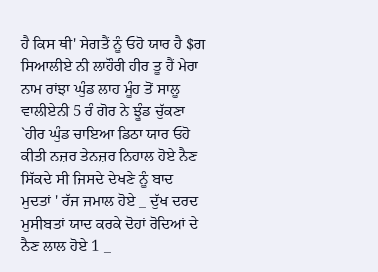ਹੈ ਕਿਸ ਥੀ' ਸੇਗਤੈਂ ਨੂੰ ਓਹੋ ਯਾਰ ਹੈ $ਗ ਸਿਆਲੀਏ ਨੀ ਲਾਹੌਰੀ ਹੀਰ ਤੂ ਹੈਂ ਮੇਰਾ ਨਾਮ ਰਾਂਝਾ ਘੁੰਡ ਲਾਹ ਮੂੰਹ ਤੋਂ ਸਾਲੂ ਵਾਲੀਏਨੀ 5 ਰੰ ਗੋਰ ਨੇ ਝੂੰਡ ਚੁੱਕਣਾ `ਹੀਰ ਘੁੰਡ ਚਾਇਆ ਡਿਠਾ ਯਾਰ ਓਹੋ ਕੀਤੀ ਨਜ਼ਰ ਤੇਨਜ਼ਰ ਨਿਹਾਲ ਹੋਏ ਨੈਣ ਸਿੱਕਦੇ ਸੀ ਜਿਸਦੇ ਦੇਖਣੇ ਨੂੰ ਬਾਦ ਮੁਦਤਾਂ ' ਰੱਜ ਜਮਾਲ ਹੋਏ _ ਦੁੱਖ ਦਰਦ ਮੁਸੀਬਤਾਂ ਯਾਦ ਕਰਕੇ ਦੋਹਾਂ ਰੋਦਿਆਂ ਦੇ ਨੈਣ ਲਾਲ ਹੋਏ 1 _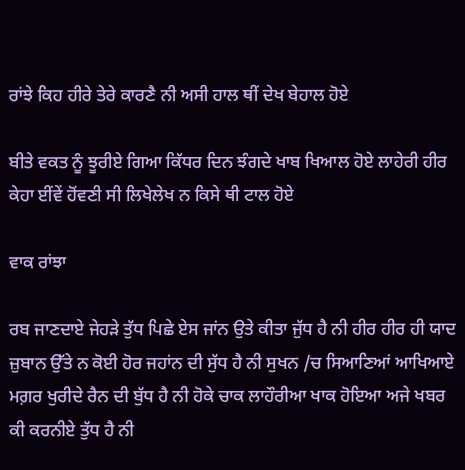ਰਾਂਝੇ ਕਿਹ ਹੀਰੇ ਤੇਰੇ ਕਾਰਣੈ ਨੀ ਅਸੀ ਹਾਲ ਥੀਂ ਦੇਖ ਬੇਹਾਲ ਹੋਏ

ਬੀਤੇ ਵਕਤ ਨੂੰ ਝੂਰੀਏ ਗਿਆ ਕਿੱਧਰ ਦਿਨ ਝੰਗਦੇ ਖਾਬ ਖਿਆਲ ਹੋਏ ਲਾਹੇਰੀ ਹੀਰ ਕੇਹਾ ਈਂਵੇਂ ਹੋਂਵਣੀ ਸੀ ਲਿਖੇਲੇਖ ਨ ਕਿਸੇ ਥੀ ਟਾਲ ਹੋਏ

ਵਾਕ ਰਾਂਝਾ

ਰਬ ਜਾਣਦਾਏ ਜੇਹੜੇ ਤੁੱਧ ਪਿਛੇ ਏਸ ਜਾਂਨ ਉਤੇ ਕੀਤਾ ਜੁੱਧ ਹੈ ਨੀ ਹੀਰ ਹੀਰ ਹੀ ਯਾਦ ਜ਼ੁਬਾਨ ਉੱਤੇ ਨ ਕੋਈ ਹੋਰ ਜਹਾਂਨ ਦੀ ਸੁੱਧ ਹੈ ਨੀ ਸੁਖਨ /ਚ ਸਿਆਣਿਆਂ ਆਖਿਆਏ ਮਗ਼ਰ ਖੁਰੀਦੇ ਰੈਨ ਦੀ ਬੁੱਧ ਹੈ ਨੀ ਹੋਕੇ ਚਾਕ ਲਾਹੌਰੀਆ ਖਾਕ ਹੋਇਆ ਅਜੇ ਖਬਰ ਕੀ ਕਰਨੀਏ ਤੁੱਧ ਹੈ ਨੀ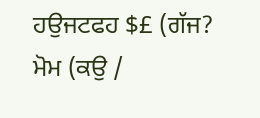ਹਉਜਟਫਹ $£ (ਗੱਜ? ਮੋਮ (ਕਉ /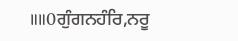॥॥0ਗੁੰਗਨਹੰਰਿ,ਨਰੂ